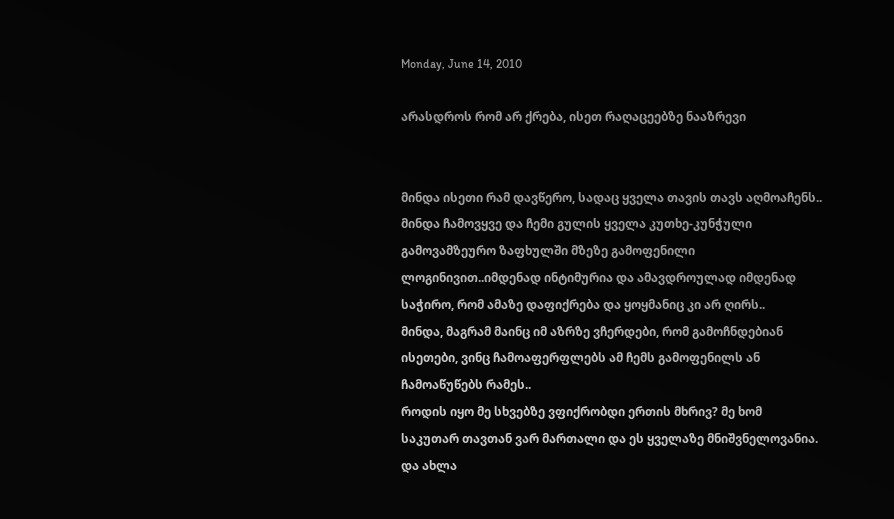Monday, June 14, 2010

არასდროს რომ არ ქრება, ისეთ რაღაცეებზე ნააზრევი


მინდა ისეთი რამ დავწერო, სადაც ყველა თავის თავს აღმოაჩენს..
მინდა ჩამოვყვე და ჩემი გულის ყველა კუთხე-კუნჭული გამოვამზეურო ზაფხულში მზეზე გამოფენილი ლოგინივით..იმდენად ინტიმურია და ამავდროულად იმდენად საჭირო, რომ ამაზე დაფიქრება და ყოყმანიც კი არ ღირს..
მინდა, მაგრამ მაინც იმ აზრზე ვჩერდები, რომ გამოჩნდებიან ისეთები, ვინც ჩამოაფერფლებს ამ ჩემს გამოფენილს ან ჩამოაწუწებს რამეს..
როდის იყო მე სხვებზე ვფიქრობდი ერთის მხრივ? მე ხომ საკუთარ თავთან ვარ მართალი და ეს ყველაზე მნიშვნელოვანია.
და ახლა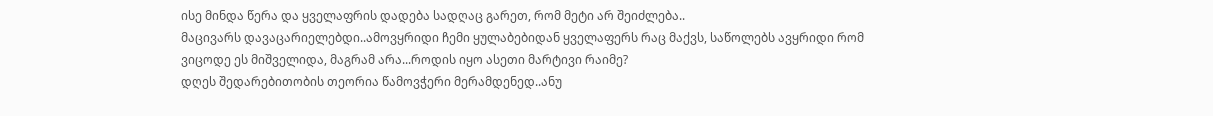ისე მინდა წერა და ყველაფრის დადება სადღაც გარეთ, რომ მეტი არ შეიძლება..
მაცივარს დავაცარიელებდი..ამოვყრიდი ჩემი ყულაბებიდან ყველაფერს რაც მაქვს, საწოლებს ავყრიდი რომ ვიცოდე ეს მიშველიდა, მაგრამ არა...როდის იყო ასეთი მარტივი რაიმე?
დღეს შედარებითობის თეორია წამოვჭერი მერამდენედ..ანუ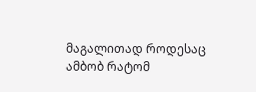მაგალითად როდესაც ამბობ რატომ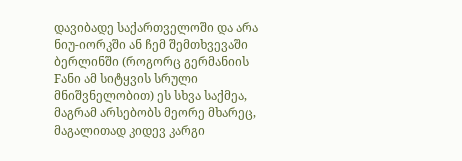დავიბადე საქართველოში და არა ნიუ-იორკში ან ჩემ შემთხვევაში ბერლინში (როგორც გერმანიის Fანი ამ სიტყვის სრული მნიშვნელობით) ეს სხვა საქმეა, მაგრამ არსებობს მეორე მხარეც, მაგალითად კიდევ კარგი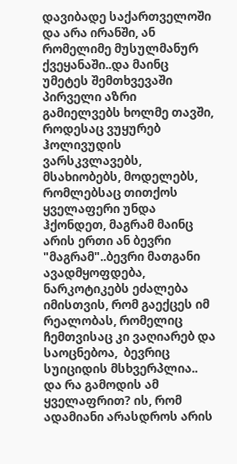დავიბადე საქართველოში და არა ირანში, ან რომელიმე მუსულმანურ ქვეყანაში..და მაინც უმეტეს შემთხვევაში პირველი აზრი გამიელვებს ხოლმე თავში, როდესაც ვუყურებ ჰოლივუდის ვარსკვლავებს, მსახიობებს, მოდელებს, რომლებსაც თითქოს ყველაფერი უნდა ჰქონდეთ, მაგრამ მაინც არის ერთი ან ბევრი "მაგრამ"..ბევრი მათგანი ავადმყოფდება, ნარკოტიკებს ეძალება იმისთვის, რომ გაექცეს იმ რეალობას, რომელიც ჩემთვისაც კი ვაღიარებ და საოცნებოა,  ბევრიც სუიციდის მსხვერპლია..
და რა გამოდის ამ ყველაფრით? ის, რომ ადამიანი არასდროს არის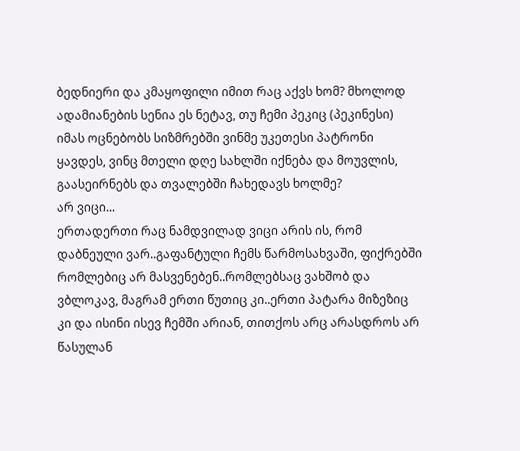ბედნიერი და კმაყოფილი იმით რაც აქვს ხომ? მხოლოდ ადამიანების სენია ეს ნეტავ, თუ ჩემი პეკიც (პეკინესი) იმას ოცნებობს სიზმრებში ვინმე უკეთესი პატრონი ყავდეს, ვინც მთელი დღე სახლში იქნება და მოუვლის, გაასეირნებს და თვალებში ჩახედავს ხოლმე?
არ ვიცი...
ერთადერთი რაც ნამდვილად ვიცი არის ის, რომ დაბნეული ვარ..გაფანტული ჩემს წარმოსახვაში, ფიქრებში რომლებიც არ მასვენებენ..რომლებსაც ვახშობ და ვბლოკავ, მაგრამ ერთი წუთიც კი..ერთი პატარა მიზეზიც კი და ისინი ისევ ჩემში არიან, თითქოს არც არასდროს არ წასულან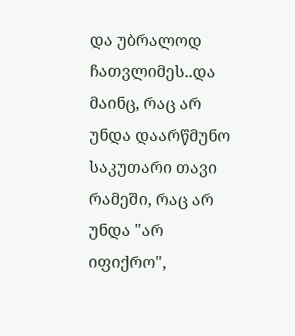და უბრალოდ ჩათვლიმეს..და მაინც, რაც არ უნდა დაარწმუნო საკუთარი თავი რამეში, რაც არ უნდა "არ იფიქრო",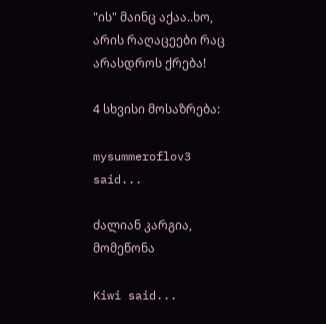"ის" მაინც აქაა..ხო, არის რაღაცეები რაც არასდროს ქრება!

4 სხვისი მოსაზრება:

mysummeroflov3 said...

ძალიან კარგია, მომეწონა

Kiwi said...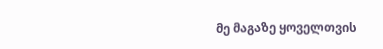მე მაგაზე ყოველთვის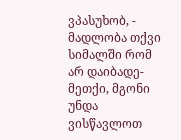ვპასუხობ, - მადლობა თქვი სიმალში რომ არ დაიბადე-მეთქი, მგონი უნდა ვისწავლოთ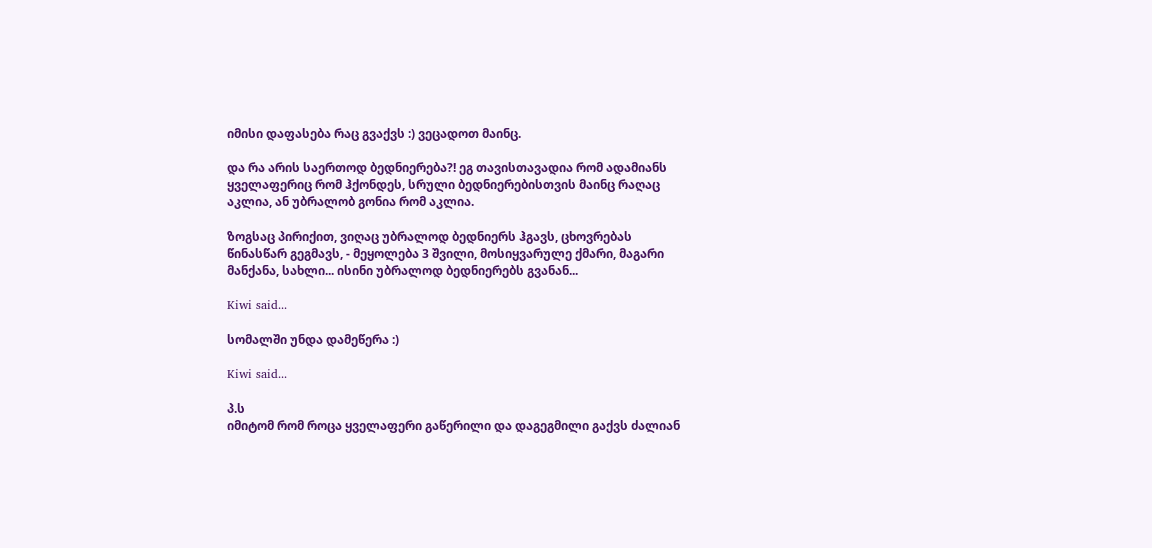იმისი დაფასება რაც გვაქვს :) ვეცადოთ მაინც.

და რა არის საერთოდ ბედნიერება?! ეგ თავისთავადია რომ ადამიანს ყველაფერიც რომ ჰქონდეს, სრული ბედნიერებისთვის მაინც რაღაც აკლია, ან უბრალობ გონია რომ აკლია.

ზოგსაც პირიქით, ვიღაც უბრალოდ ბედნიერს ჰგავს, ცხოვრებას წინასწარ გეგმავს, - მეყოლება 3 შვილი, მოსიყვარულე ქმარი, მაგარი მანქანა, სახლი... ისინი უბრალოდ ბედნიერებს გვანან...

Kiwi said...

სომალში უნდა დამეწერა :)

Kiwi said...

პ.ს
იმიტომ რომ როცა ყველაფერი გაწერილი და დაგეგმილი გაქვს ძალიან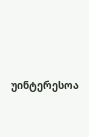უინტერესოა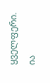ყველფერი.
ია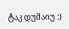ტაკ დუმაიუ :)